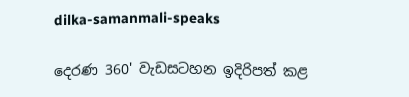dilka-samanmali-speaks

දෙරණ 360' වැඩසටහන ඉදිරිපත් කළ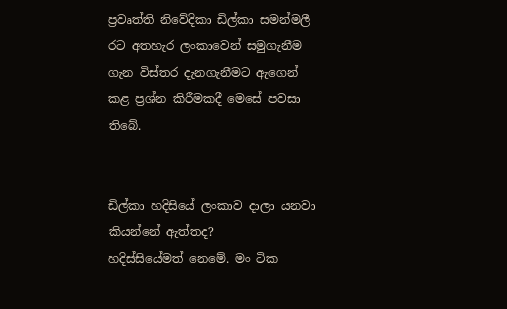ප්‍රවෘත්ති නිවේදිකා ඩිල්කා සමන්මලී රට අතහැර ලංකාවෙන් සමුගැනීම ගැන විස්තර දැනගැනීමට ඇගෙන් කළ ප්‍රශ්න කිරීමකදී මෙසේ පවසා තිබේ.


ඩිල්කා හදිසියේ ලංකාව දාලා යනවා කියන්නේ ඇත්තද?
හදිස්සියේමත් නෙමේ. මං ටික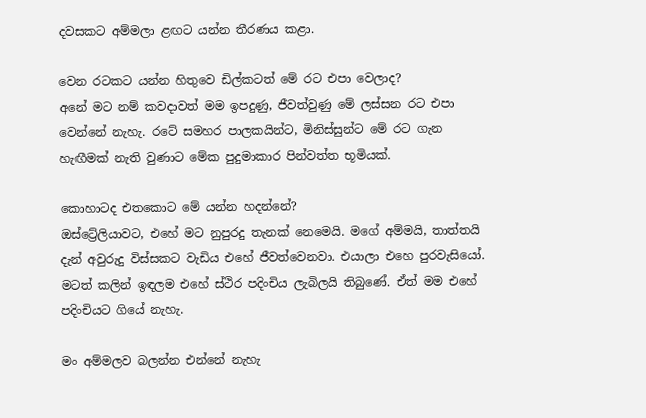දවසකට අම්මලා ළඟට යන්න තීරණය කළා.

වෙන රටකට යන්න හිතුවෙ ඩිල්කටත් මේ රට එපා වෙලාද?
අනේ මට නම් කවදාවත් මම ඉපදුණු, ජීවත්වුණු මේ ලස්සන රට එපා වෙන්නේ නැහැ. රටේ සමහර පාලකයින්ට, මිනිස්සුන්ට මේ රට ගැන හැඟීමක් නැති වුණාට මේක පුදුමාකාර පින්වත්ත භූමියක්.

කොහාටද එතකොට මේ යන්න හදන්නේ?
ඔස්ට්‍රේලියාවට, එහේ මට නුපුරදු තැනක් නෙමෙයි. මගේ අම්මයි, තාත්තයි දැන් අවුරුදු විස්සකට වැඩිය එහේ ජීවත්වෙනවා. එයාලා එහෙ පුරවැසියෝ. මටත් කලින් ඉඳලම එහේ ස්ථිර පදිංචිය ලැබිලයි තිබුණේ. ඒත් මම එහේ පදිංචියට ගියේ නැහැ.

මං අම්මලව බලන්න එන්නේ නැහැ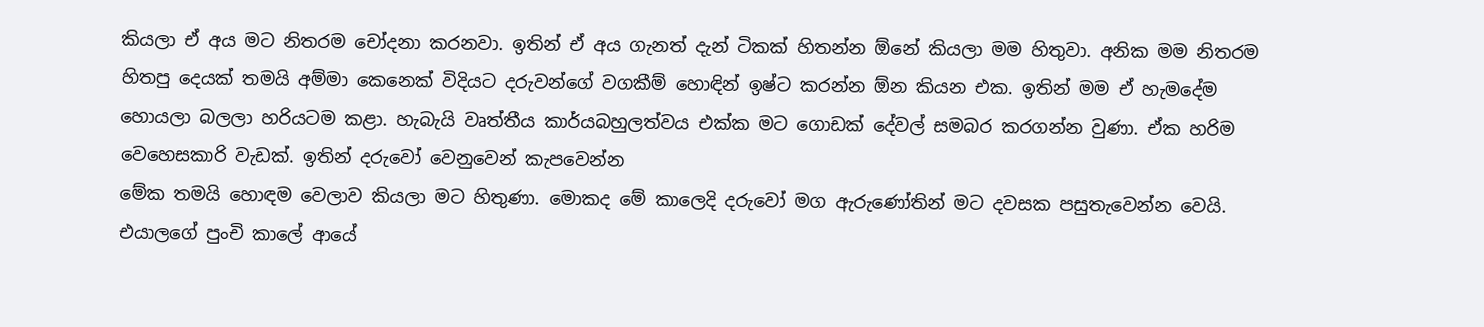කියලා ඒ අය මට නිතරම චෝදනා කරනවා. ඉතින් ඒ අය ගැනත් දැන් ටිකක් හිතන්න ඕනේ කියලා මම හිතුවා. අනික මම නිතරම හිතපු දෙයක් තමයි අම්මා කෙනෙක් විදියට දරුවන්ගේ වගකීම් හොඳින් ඉෂ්ට කරන්න ඕන කියන එක. ඉතින් මම ඒ හැමදේම හොයලා බලලා හරියටම කළා. හැබැයි වෘත්තීය කාර්යබහුලත්වය එක්ක මට ගොඩක් දේවල් සමබර කරගන්න වුණා. ඒක හරිම වෙහෙසකාරි වැඩක්. ඉතින් දරුවෝ වෙනුවෙන් කැපවෙන්න
මේක තමයි හොඳම වෙලාව කියලා මට හිතුණා. මොකද මේ කාලෙදි දරුවෝ මග ඇරුණෝතින් මට දවසක පසුතැවෙන්න වෙයි. එයාලගේ පුංචි කාලේ ආයේ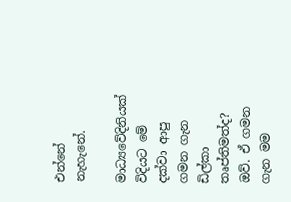එන්නේ නැහැනේ.

මාධ්‍යවේදිනියක් විදියට මේ දක්වා ආපු ගමන ගැන ඩිල්කා තෘප්තිමත්ද?
ඔව්. ඒ ගමන ගැන මම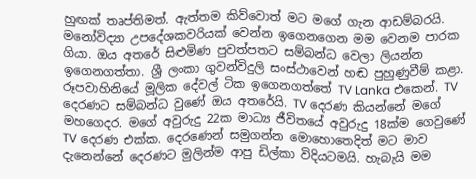හුඟක් තෘප්තිමත්. ඇත්තම කිව්වොත් මට මගේ ගැන ආඩම්බරයි. මනෝවිද්‍යා උපදේශකවරියක් වෙන්න ඉගෙනගෙන මම වෙනම පාරක ගියා. ඔය අතරේ සිළුමිණ පුවත්පතට සම්බන්ධ වෙලා ලියන්න ඉගෙනගත්තා. ශ්‍රී ලංකා ගුවන්විදුලි සංස්ථාවෙන් හඬ පුහුණුවීම් කළා. රූපවාහිනියේ මූලික දේවල් ටික ඉගෙනගත්තේ TV Lanka එකෙන්. TV දෙරණට සම්බන්ධ වුණේ ඔය අතරේයි. TV දෙරණ කියන්නේ මගේ මහගෙදර. මගේ අවුරුදු 22ක මාධ්‍ය ජීවිතයේ අවුරුදු 18ක්ම ගෙවුණේ TV දෙරණ එක්ක. දෙරණෙන් සමුගන්න මොහොතෙදිත් මට මාව දැනෙන්නේ දෙරණට මුලින්ම ආපු ඩිල්කා විදියටමයි. හැබැයි මම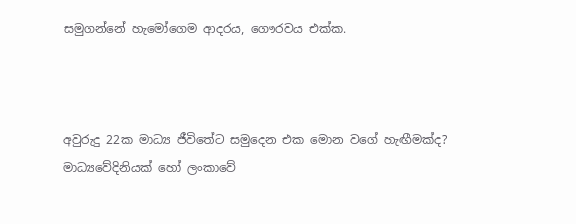සමුගන්නේ හැමෝගෙම ආදරය, ගෞරවය එක්ක.



අවුරුදු 22ක මාධ්‍ය ජීවිතේට සමුදෙන එක මොන වගේ හැඟීමක්ද?
මාධ්‍යවේදිනියක් හෝ ලංකාවේ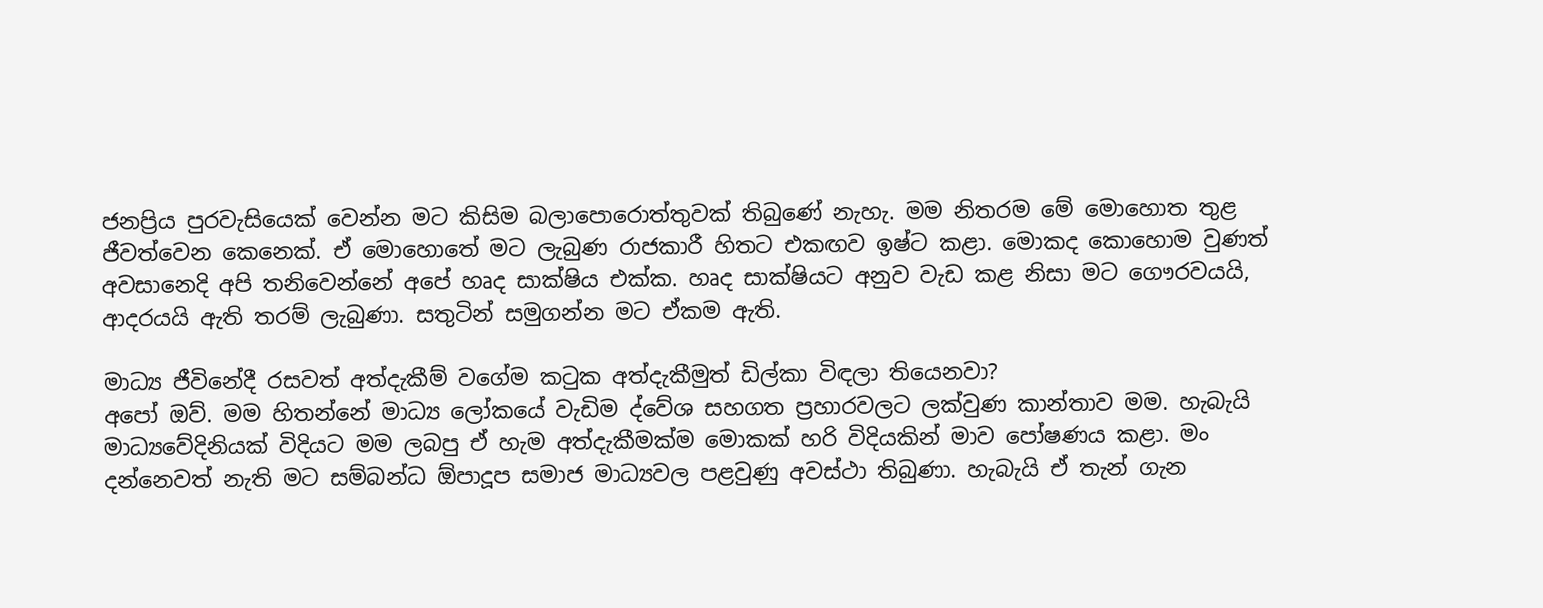ජනප්‍රිය පුරවැසියෙක් වෙන්න මට කිසිම බලාපොරොත්තුවක් තිබුණේ නැහැ. මම නිතරම මේ මොහොත තුළ ජීවත්වෙන කෙනෙක්. ඒ මොහොතේ මට ලැබුණ රාජකාරී හිතට එකඟව ඉෂ්ට කළා. මොකද කොහොම වුණත් අවසානෙදි අපි තනිවෙන්නේ අපේ හෘද සාක්ෂිය එක්ක. හෘද සාක්ෂියට අනුව වැඩ කළ නිසා මට ගෞරවයයි, ආදරයයි ඇති තරම් ලැබුණා. සතුටින් සමුගන්න මට ඒකම ඇති.

මාධ්‍ය ජීවිනේදී රසවත් අත්දැකීම් වගේම කටුක අත්දැකීමුත් ඩිල්කා විඳලා තියෙනවා?
අපෝ ඔව්. මම හිතන්නේ මාධ්‍ය ලෝකයේ වැඩිම ද්වේශ සහගත ප්‍රහාරවලට ලක්වුණ කාන්තාව මම. හැබැයි මාධ්‍යවේදිනියක් විදියට මම ලබපු ඒ හැම අත්දැකීමක්ම මොකක් හරි විදියකින් මාව පෝෂණය කළා. මං දන්නෙවත් නැති මට සම්බන්ධ ඕපාදූප සමාජ මාධ්‍යවල පළවුණු අවස්ථා තිබුණා. හැබැයි ඒ තැන් ගැන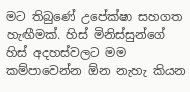මට තිබුණේ උපේක්ෂා සහගත හැඟීමක්. හිස් මිනිස්සුන්ගේ හිස් අදහස්වලට මම කම්පාවෙන්න ඕන නැහැ කියන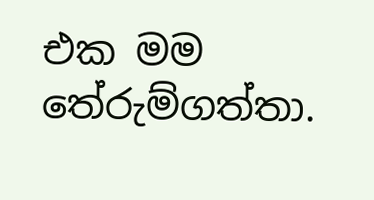එක මම තේරුම්ගත්තා.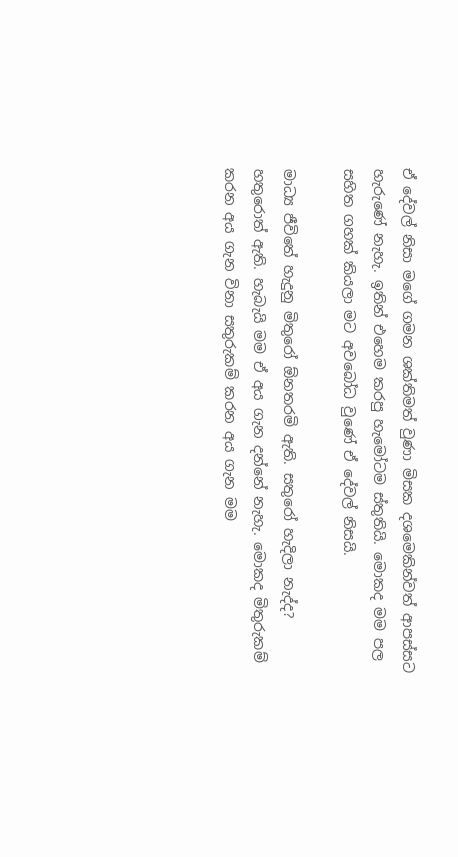ඒ දේවල් නිසා මගේ ගමන ශක්තිමත් වුණා මිසක දශමෙකින්වත් ආපස්සට හැරුණේ නැහැ. ඉතින් එහෙම කරපු හැමෝටම ස්තුතියි. මොකද මම පල සහිත ගහක් කියලා මට අවබෝධ වුණේ ඒ දේවල් නිසයි.

මාධ්‍ය ජීවිතේ හැදුනු මිතුරෝ ඕනතරමි ඇති. සතුරෝ හැදිලා නැද්ද?
හතුරොත් ඇති. හැබැයි මම ඒ අය ගැන දන්නේ නැහැ. මොකද මිතුරුකම් කරන අය ගැන විනා සතුරුකම් කරන අය ගැන මම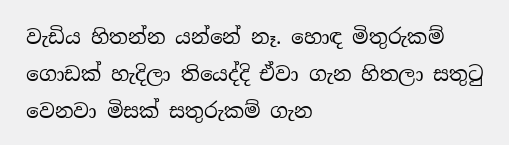වැඩිය හිතන්න යන්නේ නෑ. හොඳ මිතුරුකම් ගොඩක් හැදිලා තියෙද්දි ඒවා ගැන හිතලා සතුටු වෙනවා මිසක් සතුරුකම් ගැන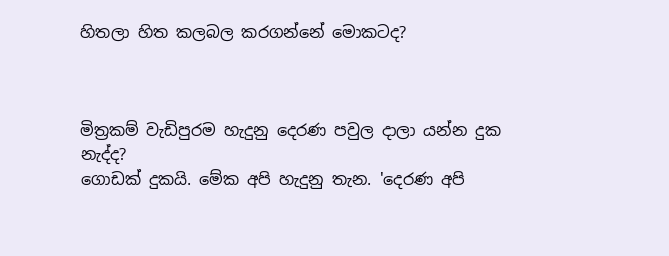හිතලා හිත කලබල කරගන්නේ මොකටද?



මිත්‍රකම් වැඩිපුරම හැදුනු දෙරණ පවුල දාලා යන්න දුක නැද්ද?
ගොඩක් දුකයි. මේක අපි හැදුනු තැන. 'දෙරණ අපි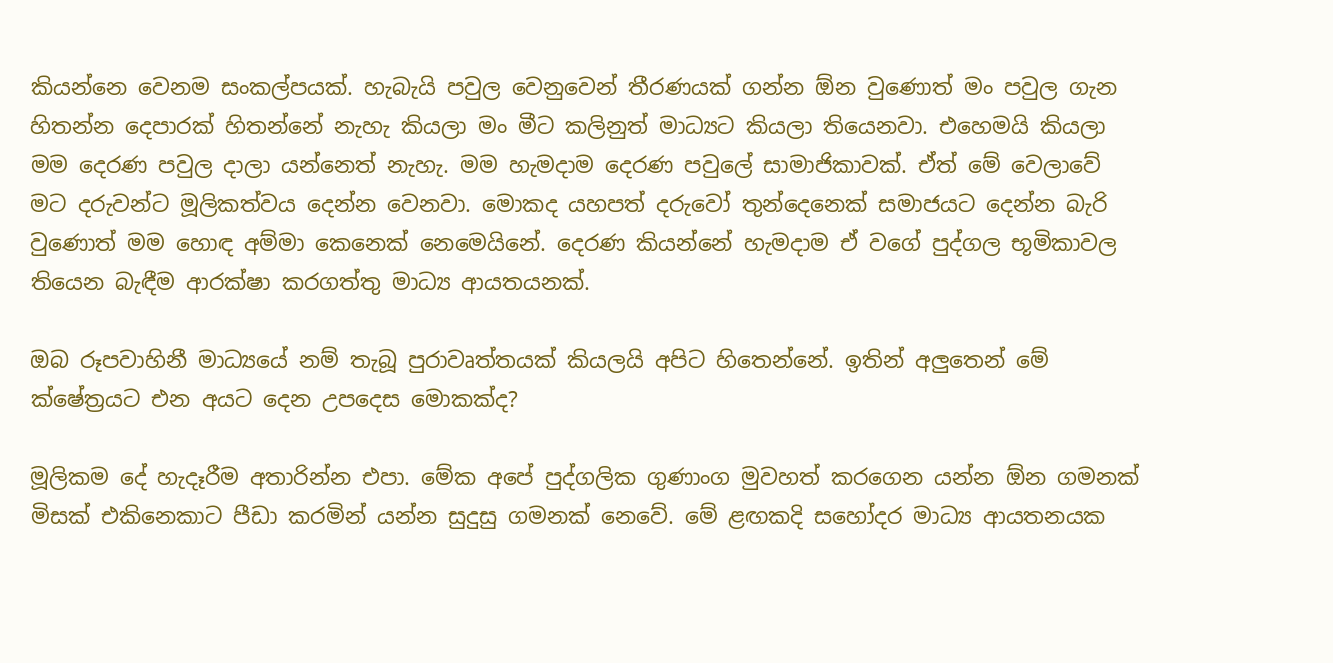කියන්නෙ වෙනම සංකල්පයක්. හැබැයි පවුල වෙනුවෙන් තීරණයක් ගන්න ඕන වුණොත් මං පවුල ගැන හිතන්න දෙපාරක් හිතන්නේ නැහැ කියලා මං මීට කලිනුත් මාධ්‍යට කියලා තියෙනවා. එහෙමයි කියලා මම දෙරණ පවුල දාලා යන්නෙත් නැහැ. මම හැමදාම දෙරණ පවුලේ සාමාජිකාවක්. ඒත් මේ වෙලාවේ මට දරුවන්ට මූලිකත්වය දෙන්න වෙනවා. මොකද යහපත් දරුවෝ තුන්දෙනෙක් සමාජයට දෙන්න බැරි වුණොත් මම හොඳ අම්මා කෙනෙක් නෙමෙයිනේ. දෙරණ කියන්නේ හැමදාම ඒ වගේ පුද්ගල භූමිකාවල තියෙන බැඳීම ආරක්ෂා කරගත්තු මාධ්‍ය ආයතයනක්.

ඔබ රූපවාහිනී මාධ්‍යයේ නම් තැබූ පුරාවෘත්තයක් කියලයි අපිට හිතෙන්නේ. ඉතින් අලුතෙන් මේ ක්ෂේත්‍රයට එන අයට දෙන උපදෙස මොකක්ද?

මූලිකම දේ හැදෑරීම අතාරින්න එපා. මේක අපේ පුද්ගලික ගුණාංග මුවහත් කරගෙන යන්න ඕන ගමනක් මිසක් එකිනෙකාට පීඩා කරමින් යන්න සුදුසු ගමනක් නෙවේ. මේ ළඟකදි සහෝදර මාධ්‍ය ආයතනයක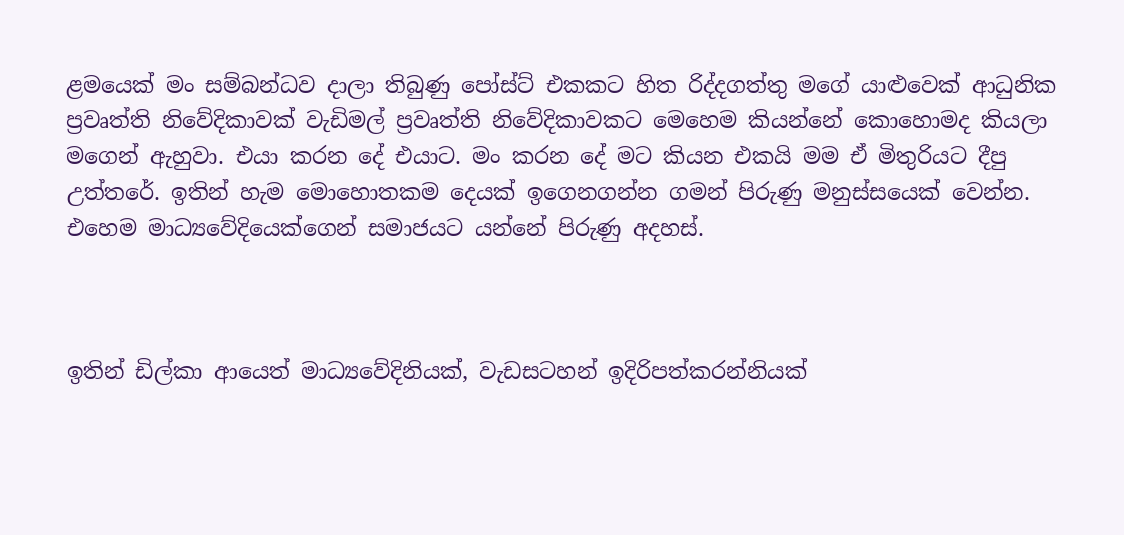ළමයෙක් මං සම්බන්ධව දාලා තිබුණු පෝස්ට් එකකට හිත රිද්දගත්තු මගේ යාළුවෙක් ආධුනික ප්‍රවෘත්ති නිවේදිකාවක් වැඩිමල් ප්‍රවෘත්ති නිවේදිකාවකට මෙහෙම කියන්නේ කොහොමද කියලා මගෙන් ඇහුවා. එයා කරන දේ එයාට. මං කරන දේ මට කියන එකයි මම ඒ මිතුරියට දීපු උත්තරේ. ඉතින් හැම මොහොතකම දෙයක් ඉගෙනගන්න ගමන් පිරුණු මනුස්සයෙක් වෙන්න. එහෙම මාධ්‍යවේදියෙක්ගෙන් සමාජයට යන්නේ පිරුණු අදහස්.



ඉතින් ඩිල්කා ආයෙත් මාධ්‍යවේදිනියක්, වැඩසටහන් ඉදිරිපත්කරන්නියක්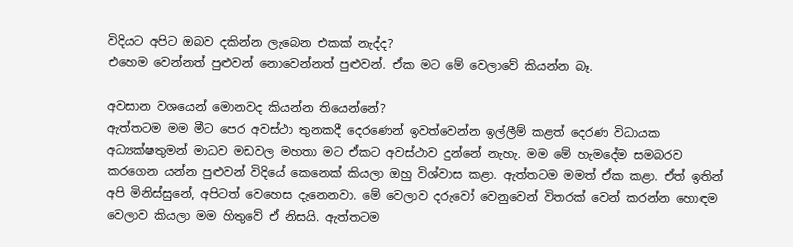විදියට අපිට ඔබව දකින්න ලැබෙන එකක් නැද්ද?
එහෙම වෙන්නත් පුළුවන් නොවෙන්නත් පුළුවන්. ඒක මට මේ වෙලාවේ කියන්න බෑ.

අවසාන වශයෙන් මොනවද කියන්න තියෙන්නේ?
ඇත්තටම මම මීට පෙර අවස්ථා තුනකදී දෙරණෙන් ඉවත්වෙන්න ඉල්ලීම් කළත් දෙරණ විධායක අධ්‍යක්ෂතුමන් මාධව මඩවල මහතා මට ඒකට අවස්ථාව දුන්නේ නැහැ. මම මේ හැමදේම සමබරව කරගෙන යන්න පුළුවන් විදියේ කෙනෙක් කියලා ඔහු විශ්වාස කළා. ඇත්තටම මමත් ඒක කළා. ඒත් ඉතින් අපි මිනිස්සුනේ, අපිටත් වෙහෙස දැනෙනවා. මේ වෙලාව දරුවෝ වෙනුවෙන් විතරක් වෙන් කරන්න හොඳම වෙලාව කියලා මම හිතුවේ ඒ නිසයි. ඇත්තටම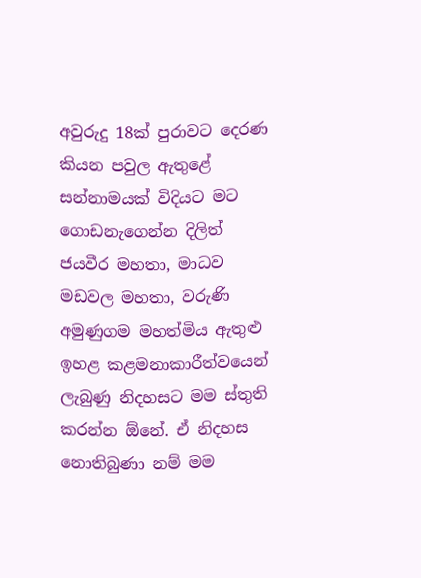අවුරුදු 18ක් පුරාවට දෙරණ කියන පවුල ඇතුළේ සන්නාමයක් විදියට මට ගොඩනැගෙන්න දිලිත් ජයවීර මහතා, මාධව මඩවල මහතා, වරුණි අමුණුගම මහත්මිය ඇතුළු ඉහළ කළමනාකාරීත්වයෙන් ලැබුණු නිදහසට මම ස්තුති කරන්න ඕනේ. ඒ නිදහස නොතිබුණා නම් මම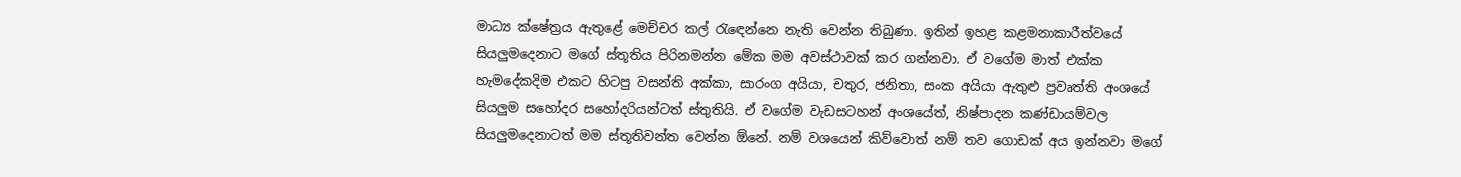මාධ්‍ය ක්ෂේත්‍රය ඇතුළේ මෙච්චර කල් රැඳෙන්නෙ නැති වෙන්න තිබුණා. ඉතින් ඉහළ කළමනාකාරීත්වයේ සියලුමදෙනාට මගේ ස්තූතිය පිරිනමන්න මේක මම අවස්ථාවක් කර ගන්නවා. ඒ වගේම මාත් එක්ක හැමදේකදිම එකට හිටපු වසන්ති අක්කා, සාරංග අයියා, චතුර, ජනිතා, සංක අයියා ඇතුළු ප්‍රවෘත්ති අංශයේ සියලුම සහෝදර සහෝදරියන්ටත් ස්තුතියි. ඒ වගේම වැඩසටහන් අංශයේත්, නිෂ්පාදන කණ්ඩායම්වල සියලුමදෙනාටත් මම ස්තූතිවන්ත වෙන්න ඕනේ. නම් වශයෙන් කිව්වොත් නම් තව ගොඩක් අය ඉන්නවා මගේ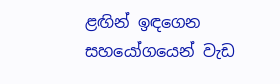ළඟින් ඉඳගෙන සහයෝගයෙන් වැඩ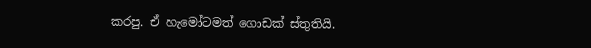කරපු. ඒ හැමෝටමත් ගොඩක් ස්තුතියි.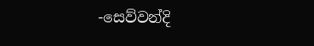-සෙව්වන්දි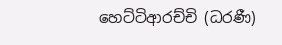හෙට්ටිආරච්චි (ධරණී)